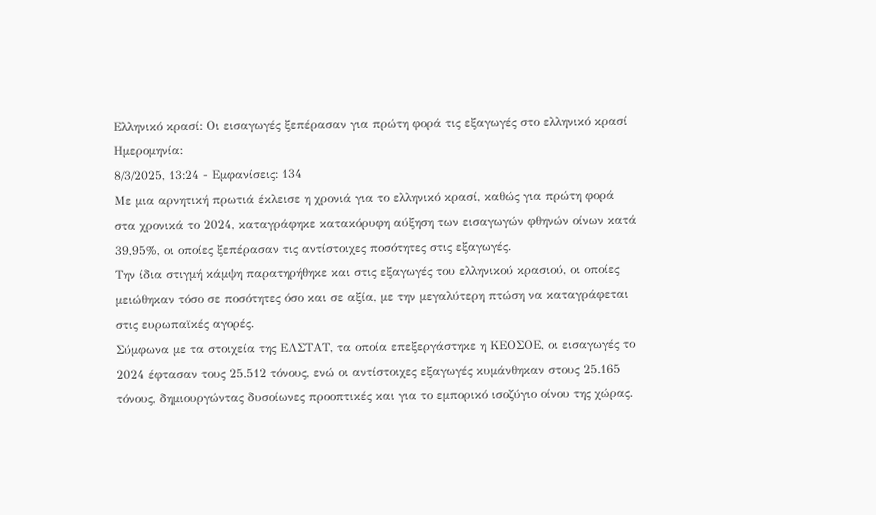Ελληνικό κρασί: Οι εισαγωγές ξεπέρασαν για πρώτη φορά τις εξαγωγές στο ελληνικό κρασί Ημερομηνία:
8/3/2025, 13:24 - Εμφανίσεις: 134
Με μια αρνητική πρωτιά έκλεισε η χρονιά για το ελληνικό κρασί, καθώς για πρώτη φορά στα χρονικά το 2024, καταγράφηκε κατακόρυφη αύξηση των εισαγωγών φθηνών οίνων κατά 39,95%, οι οποίες ξεπέρασαν τις αντίστοιχες ποσότητες στις εξαγωγές.
Την ίδια στιγμή κάμψη παρατηρήθηκε και στις εξαγωγές του ελληνικού κρασιού, οι οποίες μειώθηκαν τόσο σε ποσότητες όσο και σε αξία, με την μεγαλύτερη πτώση να καταγράφεται στις ευρωπαϊκές αγορές.
Σύμφωνα με τα στοιχεία της ΕΛΣΤΑΤ, τα οποία επεξεργάστηκε η ΚΕΟΣΟΕ, οι εισαγωγές το 2024 έφτασαν τους 25.512 τόνους, ενώ οι αντίστοιχες εξαγωγές κυμάνθηκαν στους 25.165 τόνους, δημιουργώντας δυσοίωνες προοπτικές και για το εμπορικό ισοζύγιο οίνου της χώρας.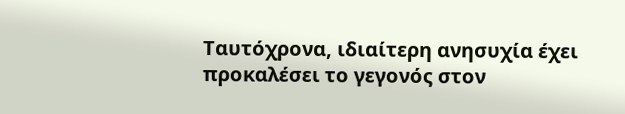Ταυτόχρονα, ιδιαίτερη ανησυχία έχει προκαλέσει το γεγονός στον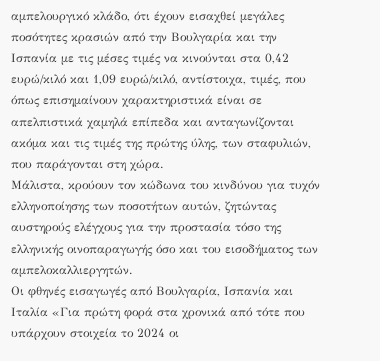αμπελουργικό κλάδο, ότι έχουν εισαχθεί μεγάλες ποσότητες κρασιών από την Βουλγαρία και την Ισπανία με τις μέσες τιμές να κινούνται στα 0,42 ευρώ/κιλό και 1,09 ευρώ/κιλό, αντίστοιχα, τιμές, που όπως επισημαίνουν χαρακτηριστικά είναι σε απελπιστικά χαμηλά επίπεδα και ανταγωνίζονται ακόμα και τις τιμές της πρώτης ύλης, των σταφυλιών, που παράγονται στη χώρα.
Μάλιστα, κρούουν τον κώδωνα του κινδύνου για τυχόν ελληνοποίησης των ποσοτήτων αυτών, ζητώντας αυστηρούς ελέγχους για την προστασία τόσο της ελληνικής οινοπαραγωγής όσο και του εισοδήματος των αμπελοκαλλιεργητών.
Οι φθηνές εισαγωγές από Βουλγαρία, Ισπανία και Ιταλία «Για πρώτη φορά στα χρονικά από τότε που υπάρχουν στοιχεία το 2024 οι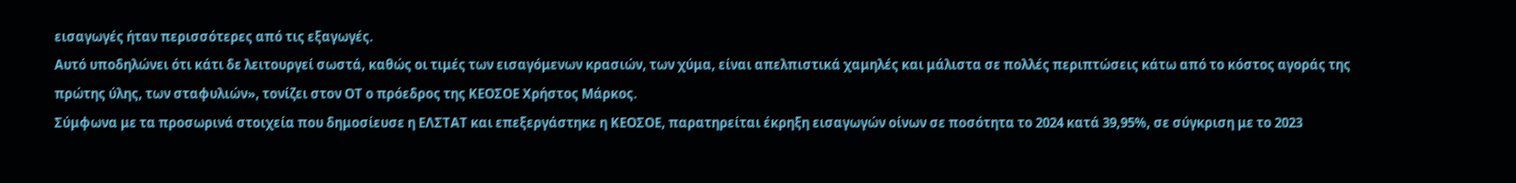εισαγωγές ήταν περισσότερες από τις εξαγωγές.
Αυτό υποδηλώνει ότι κάτι δε λειτουργεί σωστά, καθώς οι τιμές των εισαγόμενων κρασιών, των χύμα, είναι απελπιστικά χαμηλές και μάλιστα σε πολλές περιπτώσεις κάτω από το κόστος αγοράς της πρώτης ύλης, των σταφυλιών», τονίζει στον ΟΤ ο πρόεδρος της ΚΕΟΣΟΕ Χρήστος Μάρκος.
Σύμφωνα με τα προσωρινά στοιχεία που δημοσίευσε η ΕΛΣΤΑΤ και επεξεργάστηκε η ΚΕΟΣΟΕ, παρατηρείται έκρηξη εισαγωγών οίνων σε ποσότητα το 2024 κατά 39,95%, σε σύγκριση με το 2023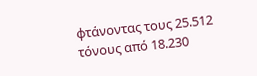φτάνοντας τους 25.512 τόνους από 18.230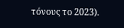τόνους το 2023).